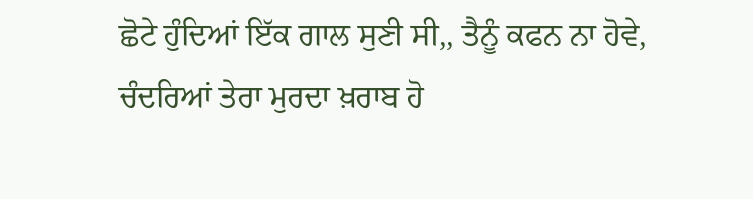ਛੋਟੇ ਹੁੰਦਿਆਂ ਇੱਕ ਗਾਲ ਸੁਣੀ ਸੀ,, ਤੈਨੂੰ ਕਫਨ ਨਾ ਹੋਵੇ, ਚੰਦਰਿਆਂ ਤੇਰਾ ਮੁਰਦਾ ਖ਼ਰਾਬ ਹੋ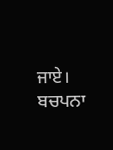ਜਾਏ।
ਬਚਪਨਾ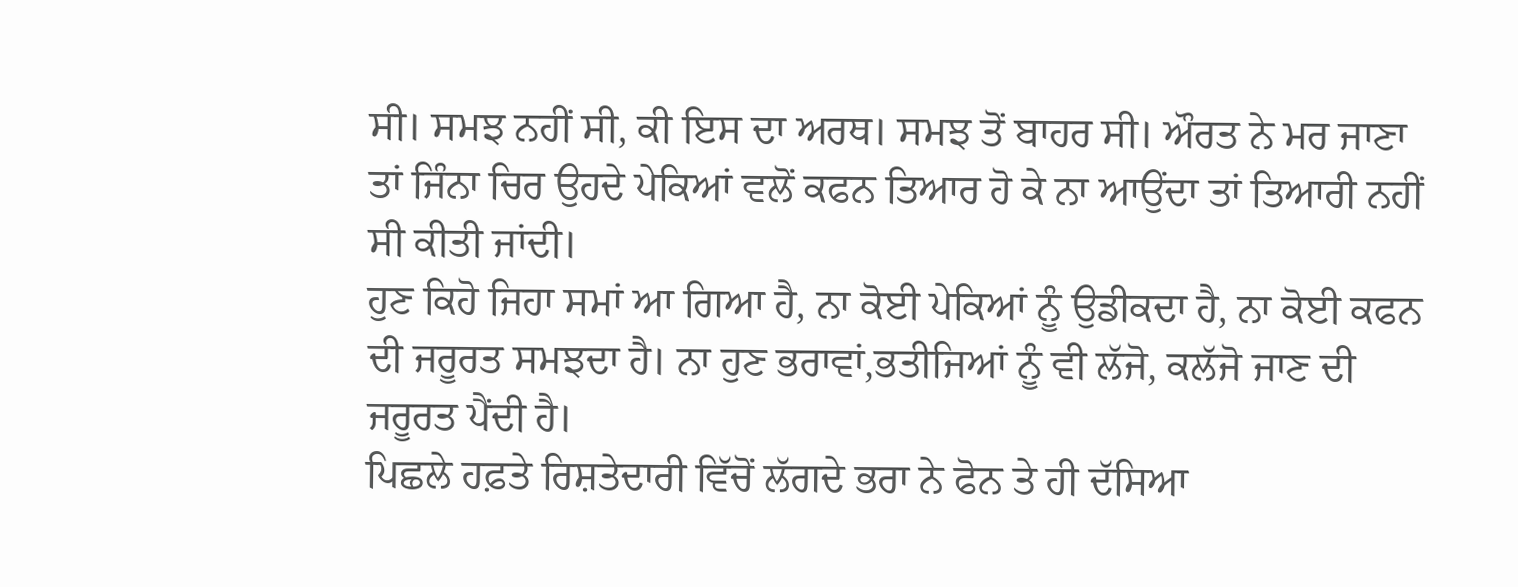ਸੀ। ਸਮਝ ਨਹੀਂ ਸੀ, ਕੀ ਇਸ ਦਾ ਅਰਥ। ਸਮਝ ਤੋਂ ਬਾਹਰ ਸੀ। ਔਰਤ ਨੇ ਮਰ ਜਾਣਾ ਤਾਂ ਜਿੰਨਾ ਚਿਰ ਉਹਦੇ ਪੇਕਿਆਂ ਵਲੋਂ ਕਫਨ ਤਿਆਰ ਹੋ ਕੇ ਨਾ ਆਉਂਦਾ ਤਾਂ ਤਿਆਰੀ ਨਹੀਂ ਸੀ ਕੀਤੀ ਜਾਂਦੀ।
ਹੁਣ ਕਿਹੋ ਜਿਹਾ ਸਮਾਂ ਆ ਗਿਆ ਹੈ, ਨਾ ਕੋਈ ਪੇਕਿਆਂ ਨੂੰ ਉਡੀਕਦਾ ਹੈ, ਨਾ ਕੋਈ ਕਫਨ ਦੀ ਜਰੂਰਤ ਸਮਝਦਾ ਹੈ। ਨਾ ਹੁਣ ਭਰਾਵਾਂ,ਭਤੀਜਿਆਂ ਨੂੰ ਵੀ ਲੱਜੋ, ਕਲੱਜੋ ਜਾਣ ਦੀ ਜਰੂਰਤ ਪੈਂਦੀ ਹੈ।
ਪਿਛਲੇ ਹਫ਼ਤੇ ਰਿਸ਼ਤੇਦਾਰੀ ਵਿੱਚੋਂ ਲੱਗਦੇ ਭਰਾ ਨੇ ਫੋਨ ਤੇ ਹੀ ਦੱਸਿਆ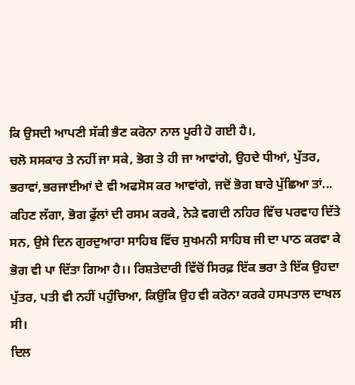ਕਿ ਉਸਦੀ ਆਪਣੀ ਸੱਕੀ ਭੈਣ ਕਰੋਨਾ ਨਾਲ ਪੂਰੀ ਹੋ ਗਈ ਹੈ।,
ਚਲੋ ਸਸਕਾਰ ਤੇ ਨਹੀਂ ਜਾ ਸਕੇ, ਭੋਗ ਤੇ ਹੀ ਜਾ ਆਵਾਂਗੇ, ਉਹਦੇ ਧੀਆਂ, ਪੁੱਤਰ, ਭਰਾਵਾਂ,ਭਰਜਾਈਆਂ ਦੇ ਵੀ ਅਫਸੋਸ ਕਰ ਆਵਾਂਗੇ, ਜਦੋਂ ਭੋਗ ਬਾਰੇ ਪੁੱਛਿਆ ਤਾਂ...
ਕਹਿਣ ਲੱਗਾ, ਭੋਗ ਫੁੱਲਾਂ ਦੀ ਰਸਮ ਕਰਕੇ, ਨੇੜੇ ਵਗਦੀ ਨਹਿਰ ਵਿੱਚ ਪਰਵਾਹ ਦਿੱਤੇ ਸਨ, ਉਸੇ ਦਿਨ ਗੁਰਦੁਆਰਾ ਸਾਹਿਬ ਵਿੱਚ ਸੁਖਮਨੀ ਸਾਹਿਬ ਜੀ ਦਾ ਪਾਠ ਕਰਵਾ ਕੇ ਭੋਗ ਵੀ ਪਾ ਦਿੱਤਾ ਗਿਆ ਹੈ।। ਰਿਸ਼ਤੇਦਾਰੀ ਵਿੱਚੋਂ ਸਿਰਫ਼ ਇੱਕ ਭਰਾ ਤੇ ਇੱਕ ਉਹਦਾ ਪੁੱਤਰ, ਪਤੀ ਵੀ ਨਹੀਂ ਪਹੁੰਚਿਆ, ਕਿਉਂਕਿ ਉਹ ਵੀ ਕਰੋਨਾ ਕਰਕੇ ਹਸਪਤਾਲ ਦਾਖਲ ਸੀ।
ਦਿਲ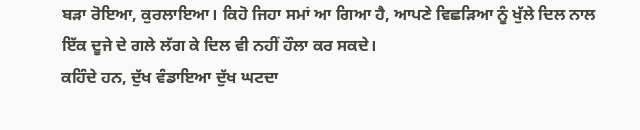ਬੜਾ ਰੋਇਆ, ਕੁਰਲਾਇਆ। ਕਿਹੋ ਜਿਹਾ ਸਮਾਂ ਆ ਗਿਆ ਹੈ, ਆਪਣੇ ਵਿਛੜਿਆ ਨੂੰ ਖੁੱਲੇ ਦਿਲ ਨਾਲ ਇੱਕ ਦੂਜੇ ਦੇ ਗਲੇ ਲੱਗ ਕੇ ਦਿਲ ਵੀ ਨਹੀਂ ਹੌਲਾ ਕਰ ਸਕਦੇ।
ਕਹਿੰਦੇ ਹਨ, ਦੁੱਖ ਵੰਡਾਇਆ ਦੁੱਖ ਘਟਦਾ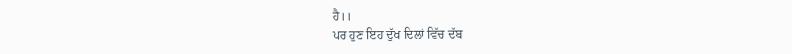ਹੈ।।
ਪਰ ਹੁਣ ਇਹ ਦੁੱਖ ਦਿਲਾਂ ਵਿੱਚ ਦੱਬ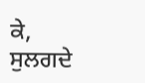ਕੇ, ਸੁਲਗਦੇ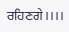ਰਹਿਣਗੇ।।।।